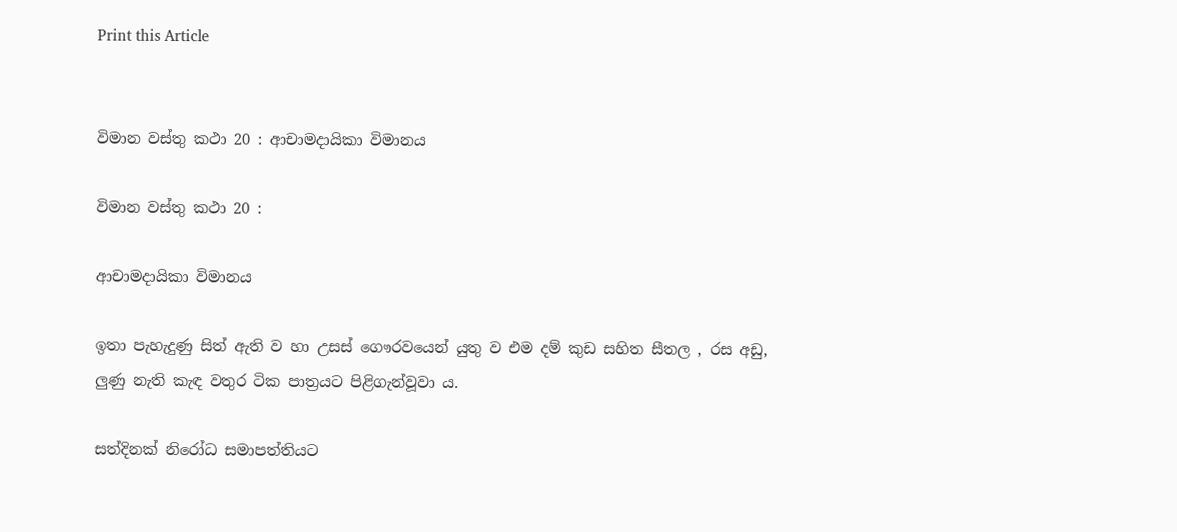Print this Article


විමාන වස්තු කථා 20 : ආචාමදායිකා විමානය

විමාන වස්තු කථා 20 :

ආචාමදායිකා විමානය

ඉතා පැහැදුණු සිත් ඇති ව හා උසස් ගෞරවයෙන් යුතු ව එම දම් කුඩ සහිත සීතල , රස අඩු, ලුණු නැති කැඳ වතුර ටික පාත්‍රයට පිළිගැන්වූවා ය.

සත්දිනක් නිරෝධ සමාපත්තියට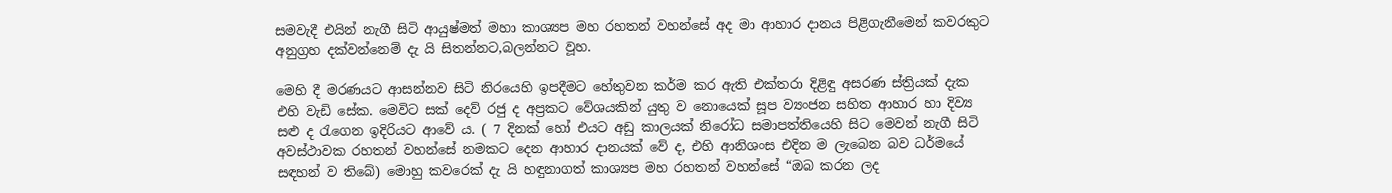සමවැදී එයින් නැගී සිටි ආයුෂ්මත් මහා කාශ්‍යප මහ රහතන් වහන්සේ අද මා ආහාර දානය පිළිගැනීමෙන් කවරකුට අනුග්‍රහ දක්වන්නෙම් දැ යි සිතන්නට,බලන්නට වූහ.

මෙහි දී මරණයට ආසන්නව සිටි නිරයෙහි ඉපදීමට හේතුවන කර්ම කර ඇති එක්තරා දිළිඳු අසරණ ස්ත්‍රියක් දැක එහි වැඩි සේක. මෙවිට සක් දෙව් රජු ද අප්‍රකට වේශයකින් යුතු ව නොයෙක් සූප ව්‍යංජන සහිත ආහාර හා දිව්‍ය සළු ද රැගෙන ඉදිරියට ආවේ ය. ( 7 දිනක් හෝ එයට අඩු කාලයක් නිරෝධ සමාපත්තියෙහි සිට මෙවන් නැගී සිටි අවස්ථාවක රහතන් වහන්සේ නමකට දෙන ආහාර දානයක් වේ ද, එහි ආනිශංස එදින ම ලැබෙන බව ධර්මයේ සඳහන් ව තිබේ) මොහු කවරෙක් දැ යි හඳුනාගත් කාශ්‍යප මහ රහතන් වහන්සේ “ඔබ කරන ලද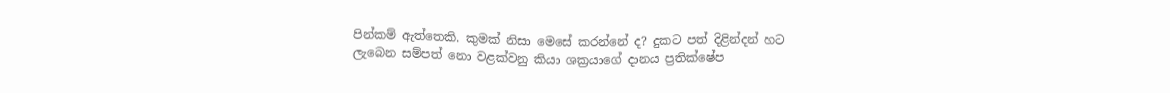පින්කම් ඇත්තෙකි. කුමක් නිසා මෙසේ කරන්නේ ද? දුකට පත් දිළින්දන් හට ලැබෙන සම්පත් නො වළක්වනු කියා ශක්‍රයාගේ දානය ප්‍රතික්ෂේප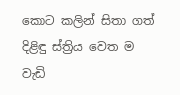කොට කලින් සිතා ගත් දිළිඳු ස්ත්‍රිය වෙත ම වැඩි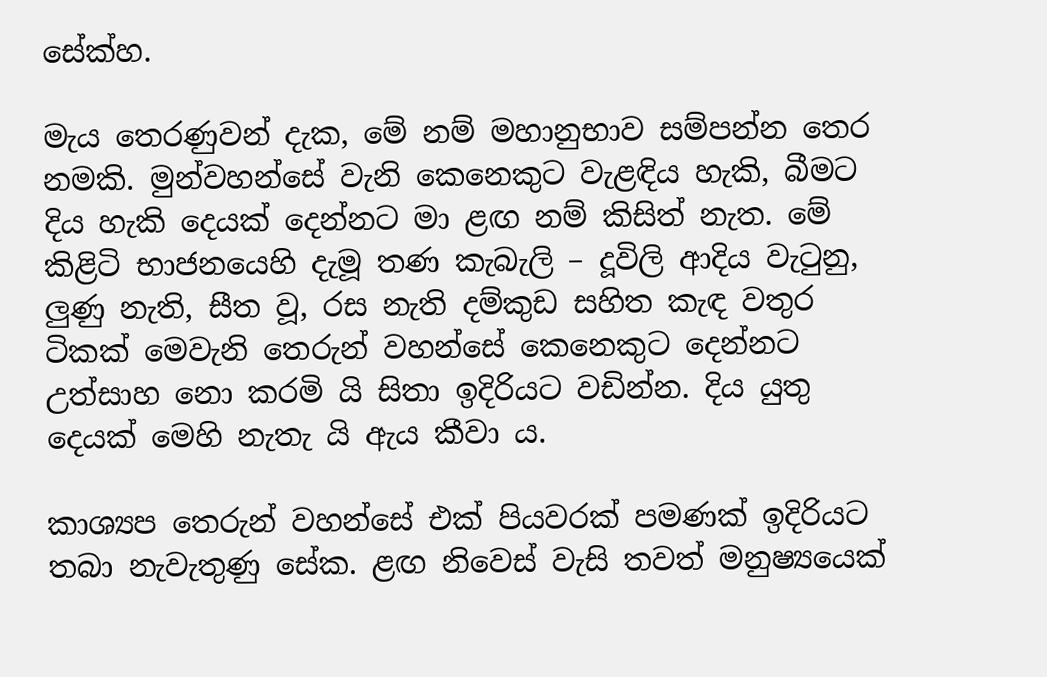සේක්හ.

මැය තෙරණුවන් දැක, මේ නම් මහානුභාව සම්පන්න තෙර නමකි. මුන්වහන්සේ වැනි කෙනෙකුට වැළඳිය හැකි, බීමට දිය හැකි දෙයක් දෙන්නට මා ළඟ නම් කිසිත් නැත. මේ කිළිටි භාජනයෙහි දැමූ තණ කැබැලි – දූවිලි ආදිය වැටුනු, ලුණු නැති, සීත වූ, රස නැති දම්කුඩ සහිත කැඳ වතුර ටිකක් මෙවැනි තෙරුන් වහන්සේ කෙනෙකුට දෙන්නට උත්සාහ නො කරමි යි සිතා ඉදිරියට වඩින්න. දිය යුතු දෙයක් මෙහි නැතැ යි ඇය කීවා ය.

කාශ්‍යප තෙරුන් වහන්සේ එක් පියවරක් පමණක් ඉදිරියට තබා නැවැතුණු සේක. ළඟ නිවෙස් වැසි තවත් මනුෂ්‍යයෙක්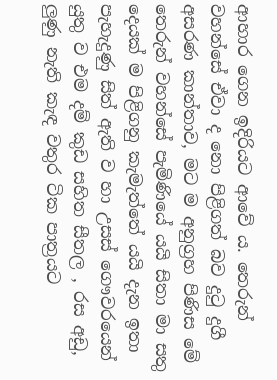ආහාර ගෙන ඉදිරියට ආවේ ය. තෙරුන් වහන්සේ ඒවා ද නො පිළිගත් බව දුටු දුගී අසරණ කාන්තාව, මට ම අනුග්‍රහ පිණිස මේ තෙරුන් වහන්සේ පැමිණියේ යයි සිතා මා සතු දෙයක් ම පිළිගනු කැමැත්තේ යයි දැන ඉතා පැහැදුණු සිත් ඇති ව හා උසස් ගෞවරයෙන් යුතු ව එම දම් කුඩ සහිත සීතල , රස අඩු, ලුණු නැති කැඳ වතුර ටික පාත්‍රයට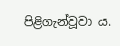පිළිගැන්වූවා ය.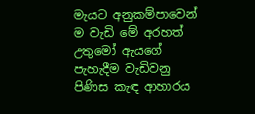මැයට අනුකම්පාවෙන් ම වැඩි මේ අරහත් උතුමෝ ඇයගේ පැහැදීම වැඩිවනු පිණිස කැඳ ආහාරය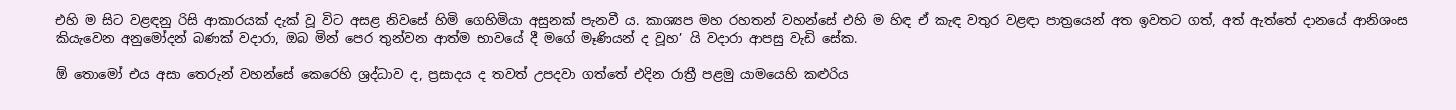එහි ම සිට වළඳනු රිසි ආකාරයක් දැක් වූ විට අසළ නිවසේ හිමි ගෙහිමියා අසුනක් පැනවී ය. කාශ්‍යප මහ රහතන් වහන්සේ එහි ම හිඳ ඒ කැඳ වතුර වළඳා පාත්‍රයෙන් අත ඉවතට ගත්, අත් ඇත්තේ දානයේ ආනිශංස කියැවෙන අනුමෝදන් බණක් වදාරා, ඔබ මින් පෙර තුන්වන ආත්ම භාවයේ දී මගේ මෑණියන් ද වූහ’ යි වදාරා ආපසු වැඩි සේක.

ඕ තොමෝ එය අසා තෙරුන් වහන්සේ කෙරෙහි ශ්‍රද්ධාව ද, ප්‍රසාදය ද තවත් උපදවා ගත්තේ එදින රාත්‍රී පළමු යාමයෙහි කළුරිය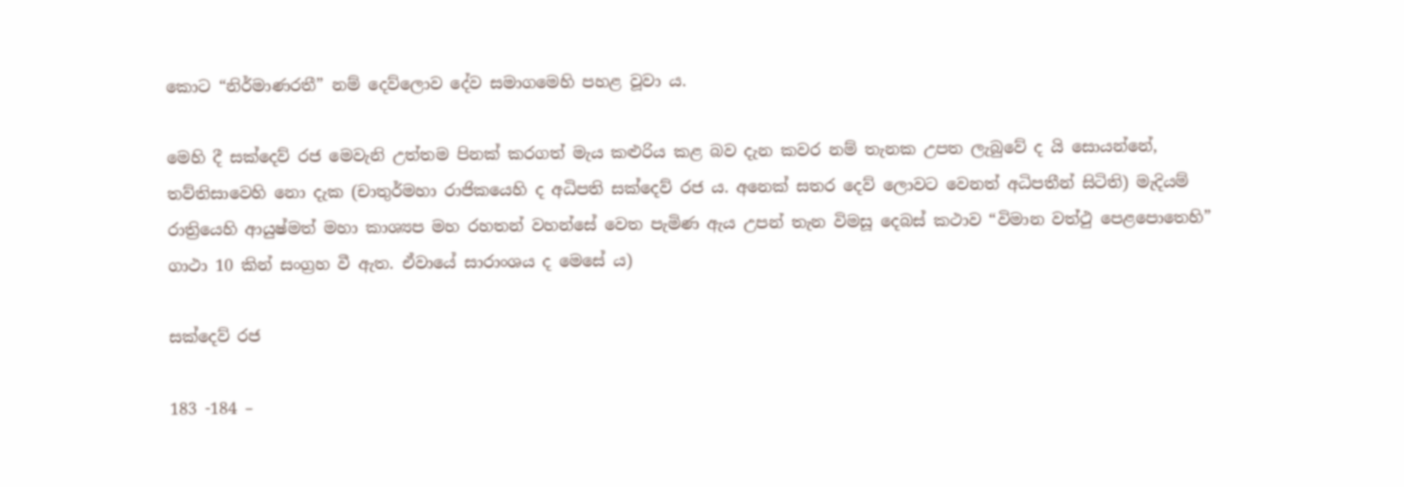කොට “නිර්මාණරතී” නම් දෙව්ලොව දේව සමාගමෙහි පහළ වූවා ය.

මෙහි දී සක්දෙව් රජ මෙවැනි උත්තම පිනක් කරගත් මැය කළුරිය කළ බව දැන කවර නම් තැනක උපත ලැබුවේ ද යි සොයන්නේ, තව්තිසාවෙහි නො දැක (චාතුර්මහා රාජිකයෙහි ද අධිපති සක්දෙව් රජ ය. අනෙක් සතර දෙව් ලොවට වෙනත් අධිපතීන් සිටිති) මැදියම් රාත්‍රියෙහි ආයුෂ්මත් මහා කාශ්‍යප මහ රහතන් වහන්සේ වෙත පැමිණ ඇය උපන් තැන විමසූ දෙබස් කථාව “විමාන වත්ථු පෙළපොතෙහි” ගාථා 10 කින් සංග්‍රහ වී ඇත. ඒවායේ සාරාංශය ද මෙසේ ය)

සක්දෙව් රජ

183 -184 –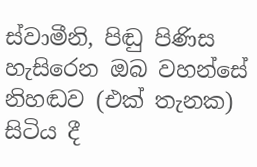ස්වාමීනි, පිඬු පිණිස හැසිරෙන ඔබ වහන්සේ නිහඬව (එක් තැනක) සිටිය දී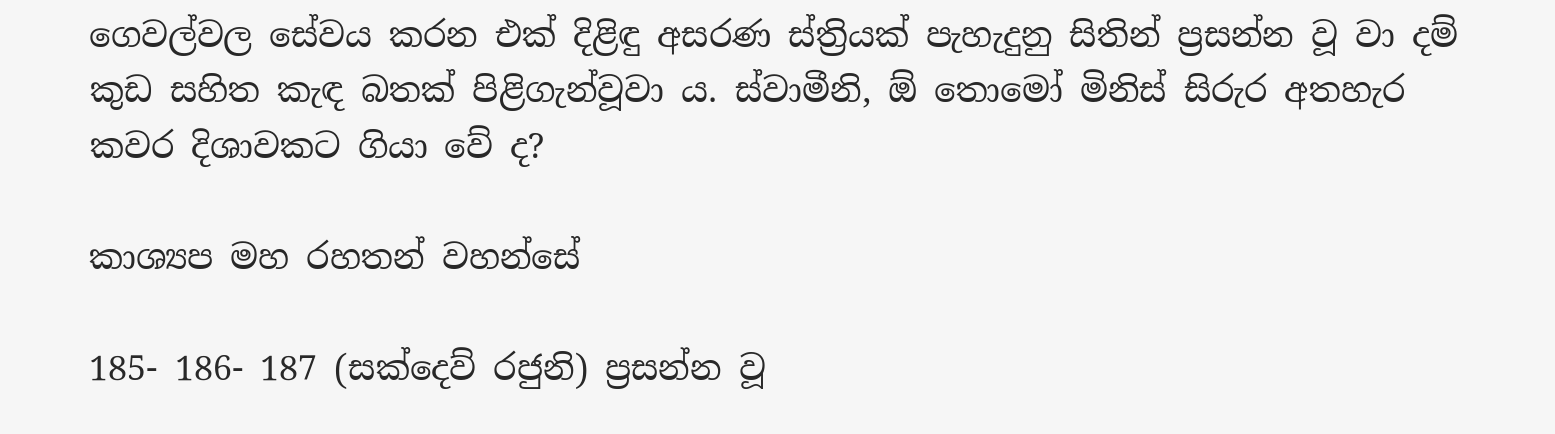ගෙවල්වල සේවය කරන එක් දිළිඳු අසරණ ස්ත්‍රියක් පැහැදුනු සිතින් ප්‍රසන්න වූ වා දම් කුඩ සහිත කැඳ බතක් පිළිගැන්වූවා ය. ස්වාමීනි, ඕ තොමෝ මිනිස් සිරුර අතහැර කවර දිශාවකට ගියා වේ ද?

කාශ්‍යප මහ රහතන් වහන්සේ

185- 186- 187 (සක්දෙව් රජුනි) ප්‍රසන්න වූ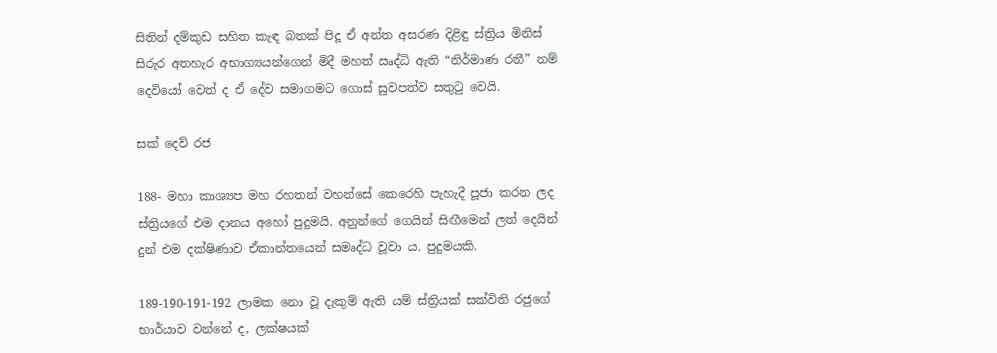සිතින් දම්කුඩ සහිත කැඳ බතක් පිදූ ඒ අන්ත අසරණ දිළිඳු ස්ත්‍රිය මිනිස් සිරුර අතහැර අභාග්‍යයන්ගෙන් මිදී මහත් ඍද්ධි ඇති “නිර්මාණ රතී” නම් දෙවියෝ වෙත් ද ඒ දේව සමාගමට ගොස් සුවපත්ව සතුටු වෙයි.

සක් දෙව් රජ

188- මහා කාශ්‍යප මහ රහතන් වහන්සේ කෙරෙහි පැහැදී පූජා කරන ලද ස්ත්‍රියගේ එම දානය අහෝ පුදුමයි. අනුන්ගේ ගෙයින් සිඟීමෙන් ලත් දෙයින් දුන් එම දක්ෂිණාව ඒකාන්තයෙන් සමෘද්ධ වූවා ය. පුදුමයකි.

189-190-191-192 ලාමක නො වූ දැකුම් ඇති යම් ස්ත්‍රියක් සක්විති රජුගේ භාර්යාව වන්නේ ද, ලක්ෂයක්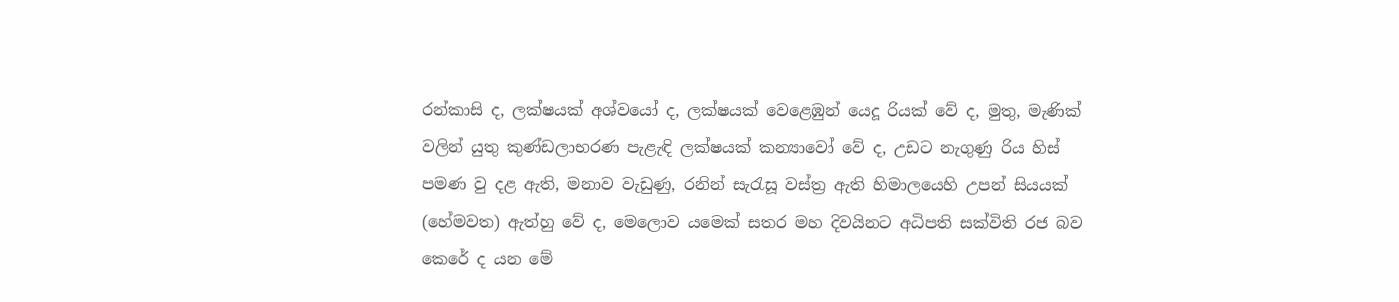රන්කාසි ද, ලක්ෂයක් අශ්වයෝ ද, ලක්ෂයක් වෙළෙඹුන් යෙදූ රියක් වේ ද, මුතු, මැණික් වලින් යුතු කුණ්ඩලාභරණ පැළැඳි ලක්ෂයක් කන්‍යාවෝ වේ ද, උඩට නැගුණු රිය හිස් පමණ වු දළ ඇති, මනාව වැඩුණු, රනින් සැරැසූ වස්ත්‍ර ඇති හිමාලයෙහි උපන් සියයක් (හේමවත) ඇත්හු වේ ද, මෙලොව යමෙක් සතර මහ දිවයිනට අධිපති සක්විති රජ බව කෙරේ ද යන මේ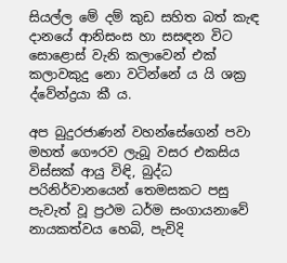සියල්ල මේ දම් කුඩ සහිත බත් කැඳ දානයේ ආනිසංස හා සසඳන විට සොළොස් වැනි කලාවෙන් එක් කලාවකුදු නො වටින්නේ ය යි ශක්‍ර ද්වේන්ද්‍රයා කී ය.

අප බුදුරජාණන් වහන්සේගෙන් පවා මහත් ගෞරව ලැබූ වසර එකසිය විස්සක් ආයු විඳි, බුද්ධ පරිනිර්වානයෙන් තෙමසකට පසු පැවැත් වූ ප්‍රථම ධර්ම සංගායනාවේ නායකත්වය හෙබි, පැවිදි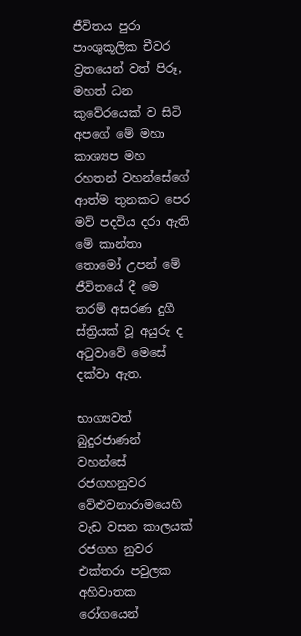ජීවිතය පුරා පාංශුකූලික චීවර ව්‍රතයෙන් වත් පිරූ, මහත් ධන කුවේරයෙක් ව සිටි අපගේ මේ මහා කාශ්‍යප මහ රහතන් වහන්සේගේ ආත්ම තුනකට පෙර මව් පදවිය දරා ඇති මේ කාන්තා තොමෝ උපන් මේ ජීවිතයේ දී මෙ තරම් අසරණ දුගී ස්ත්‍රියක් වූ අයුරු ද අටුවාවේ මෙසේ දක්වා ඇත.

භාග්‍යවත් බුදුරජාණන් වහන්සේ රජගහනුවර වේළුවනාරාමයෙහි වැඩ වසන කාලයක් රජගහ නුවර එක්තරා පවුලක අහිවාතක රෝගයෙන්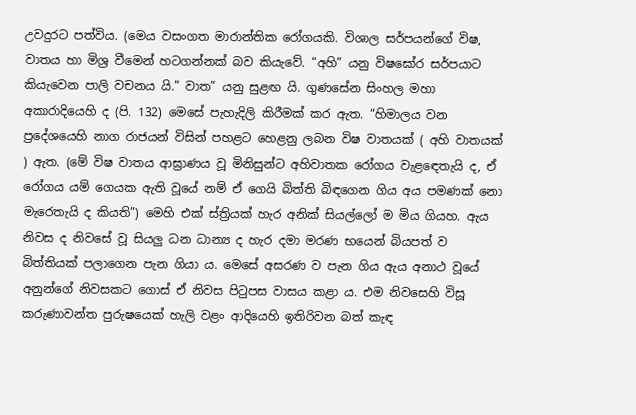උවදුරට පත්විය. (මෙය වසංගත මාරාන්තික රෝගයකි. විශාල සර්පයන්ගේ විෂ, වාතය හා මිශ්‍ර වීමෙන් හටගන්නක් බව කියැවේ. “අහි” යනු විෂඝෝර සර්පයාට කියැවෙන පාලි වචනය යි.” වාත” යනු සුළඟ යි. ගුණසේන සිංහල මහා අකාරාදියෙහි ද (පි. 132) මෙසේ පැහැදිලි කිරීමක් කර ඇත. “හිමාලය වන ප්‍රදේශයෙහි නාග රාජයන් විසින් පහළට හෙළනු ලබන විෂ වාතයක් ( අහි වාතයක් ) ඇත. (මේ විෂ වාතය ආඝ්‍රාණය වූ මිනිසුන්ට අහිවාතක රෝගය වැළඳෙතැයි ද, ඒ රෝගය යම් ගෙයක ඇති වූයේ නම් ඒ ගෙයි බිත්ති බිඳගෙන ගිය අය පමණක් නො මැරෙතැයි ද කියති”) මෙහි එක් ස්ත්‍රියක් හැර අනික් සියල්ලෝ ම මිය ගියහ. ඇය නිවස ද නිවසේ වූ සියලු ධන ධාන්‍ය ද හැර දමා මරණ භයෙන් බියපත් ව බිත්තියක් පලාගෙන පැන ගියා ය. මෙසේ අසරණ ව පැන ගිය ඇය අනාථ වූයේ අනුන්ගේ නිවසකට ගොස් ඒ නිවස පිටුපස වාසය කළා ය. එම නිවසෙහි විසූ කරුණාවන්ත පුරුෂයෙක් හැලි වළං ආදියෙහි ඉතිරිවන බත් කැඳ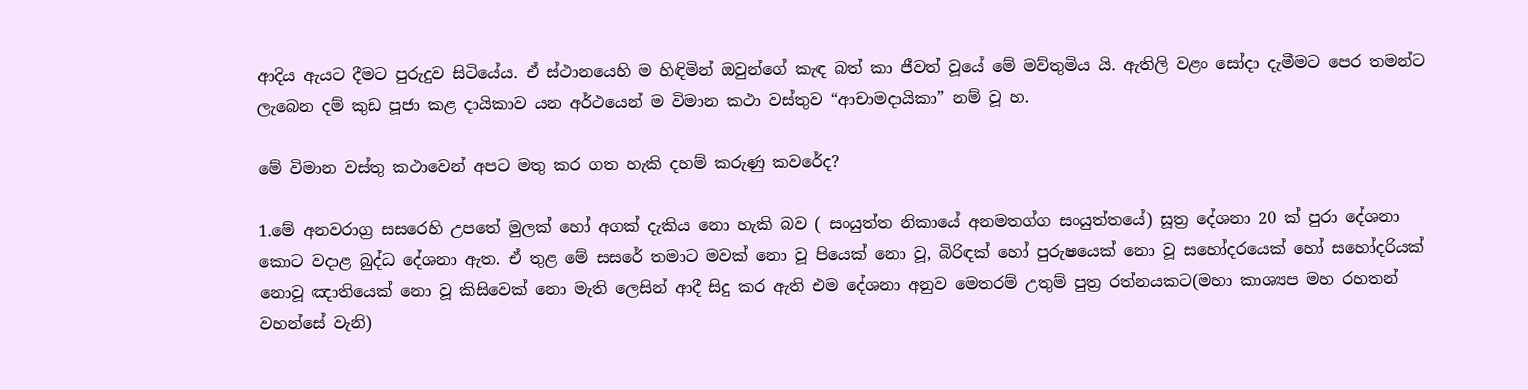ආදිය ඇයට දීමට පුරුදුව සිටියේය. ඒ ස්ථානයෙහි ම හිඳිමින් ඔවුන්ගේ කැඳ බත් කා ජීවත් වූයේ මේ මව්තුමිය යි. ඇතිලි වළං සෝදා දැමීමට පෙර තමන්ට ලැබෙන දම් කුඩ පූජා කළ දායිකාව යන අර්ථයෙන් ම විමාන කථා වස්තුව “ආචාමදායිකා” නම් වූ හ.

මේ විමාන වස්තු කථාවෙන් අපට මතු කර ගත හැකි දහම් කරුණු කවරේද?

1.මේ අනවරාග්‍ර සසරෙහි උපතේ මුලක් හෝ අගක් දැකිය නො හැකි බව ( සංයුත්ත නිකායේ අනමතග්ග සංයුත්තයේ) සූත්‍ර දේශනා 20 ක් පුරා දේශනා කොට වදාළ බුද්ධ දේශනා ඇත. ඒ තුළ මේ සසරේ තමාට මවක් නො වූ පියෙක් නො වූ, බිරිඳක් හෝ පුරුෂයෙක් නො වූ සහෝදරයෙක් හෝ සහෝදරියක් නොවූ ඤාතියෙක් නො වූ කිසිවෙක් නො මැති ලෙසින් ආදී සිදු කර ඇති එම දේශනා අනුව මෙතරම් උතුම් පුත්‍ර රත්නයකට(මහා කාශ්‍යප මහ රහතන් වහන්සේ වැනි)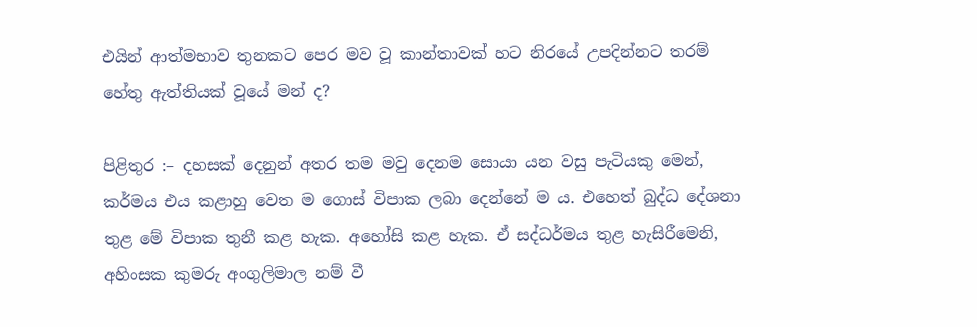එයින් ආත්මභාව තුනකට පෙර මව වූ කාන්තාවක් හට නිරයේ උපදින්නට තරම් හේතු ඇත්තියක් වූයේ මන් ද?

පිළිතුර :– දහසක් දෙනුන් අතර තම මවු දෙනම සොයා යන වසු පැටියකු මෙන්, කර්මය එය කළාහු වෙත ම ගොස් විපාක ලබා දෙන්නේ ම ය. එහෙත් බුද්ධ දේශනා තුළ මේ විපාක තුනී කළ හැක. අහෝසි කළ හැක. ඒ සද්ධර්මය තුළ හැසිරීමෙනි, අහිංසක කුමරු අංගුලිමාල නම් වී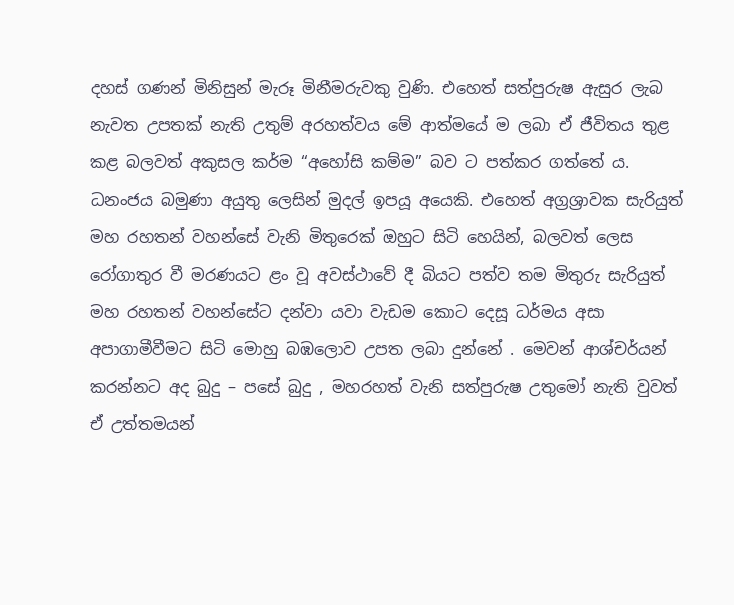දහස් ගණන් මිනිසුන් මැරූ මිනීමරුවකු වුණි. එහෙත් සත්පුරුෂ ඇසුර ලැබ නැවත උපතක් නැති උතුම් අරහත්වය මේ ආත්මයේ ම ලබා ඒ ජීවිතය තුළ කළ බලවත් අකුසල කර්ම “අහෝසි කම්ම” බව ට පත්කර ගත්තේ ය. ධනංජය බමුණා අයුතු ලෙසින් මුදල් ඉපයූ අයෙකි. එහෙත් අග්‍රශ්‍රාවක සැරියුත් මහ රහතන් වහන්සේ වැනි මිතුරෙක් ඔහුට සිටි හෙයින්, බලවත් ලෙස රෝගාතුර වී මරණයට ළං වූ අවස්ථාවේ දී බියට පත්ව තම මිතුරු සැරියුත් මහ රහතන් වහන්සේට දන්වා යවා වැඩම කොට දෙසූ ධර්මය අසා අපාගාමීවීමට සිටි මොහු බඹලොව උපත ලබා දුන්නේ . මෙවන් ආශ්චර්යන් කරන්නට අද බුදු – පසේ බුදු , මහරහත් වැනි සත්පුරුෂ උතුමෝ නැති වුවත් ඒ උත්තමයන්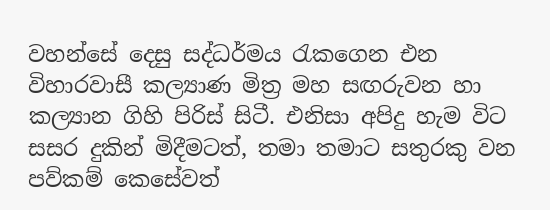වහන්සේ දෙසු සද්ධර්මය රැකගෙන එන විහාරවාසී කල්‍යාණ මිත්‍ර මහ සඟරුවන හා කල්‍යාන ගිහි පිරිස් සිටී. එනිසා අපිදු හැම විට සසර දුකින් මිදීමටත්, තමා තමාට සතුරකු වන පව්කම් කෙසේවත්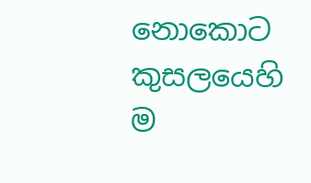නොකොට කුසලයෙහි ම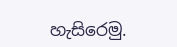හැසිරෙමු.